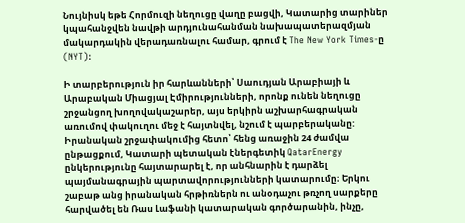Նույնիսկ եթե Հորմուզի նեղուցը վաղը բացվի, Կատարից տարիներ կպահանջվեն նավթի արդյունահանման նախապատերազմյան մակարդակին վերադառնալու համար, գրում է The New York Times-ը (NYT):

Ի տարբերություն իր հարևանների՝ Սաուդյան Արաբիայի և Արաբական Միացյալ Էմիրությունների, որոնք ունեն նեղուցը շրջանցող խողովակաշարեր, այս երկիրն աշխարհագրական առումով փակուղու մեջ է հայտնվել, նշում է պարբերականը: Իրանական շրջափակումից հետո՝ հենց առաջին 24 ժամվա ընթացքում, Կատարի պետական էներգետիկ QatarEnergy ընկերությունը հայտարարել է, որ անհնարին է դարձել պայմանագրային պարտավորությունների կատարումը։ Երկու շաբաթ անց իրանական հրթիռներն ու անօդաչու թռչող սարքերը հարվածել են Ռաս Լաֆանի կատարական գործարանին, ինչը,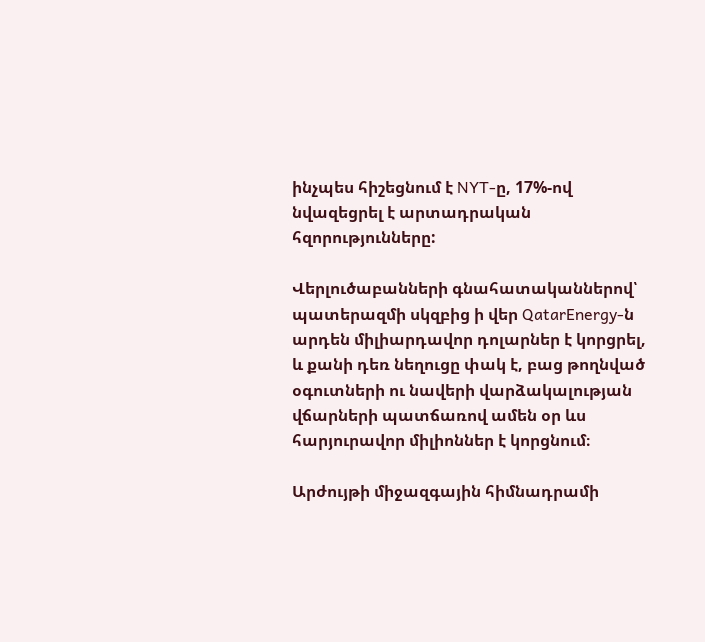ինչպես հիշեցնում է NYT-ը, 17%-ով նվազեցրել է արտադրական հզորությունները:

Վերլուծաբանների գնահատականներով՝ պատերազմի սկզբից ի վեր QatarEnergy-ն արդեն միլիարդավոր դոլարներ է կորցրել, և քանի դեռ նեղուցը փակ է, բաց թողնված օգուտների ու նավերի վարձակալության վճարների պատճառով ամեն օր ևս հարյուրավոր միլիոններ է կորցնում։

Արժույթի միջազգային հիմնադրամի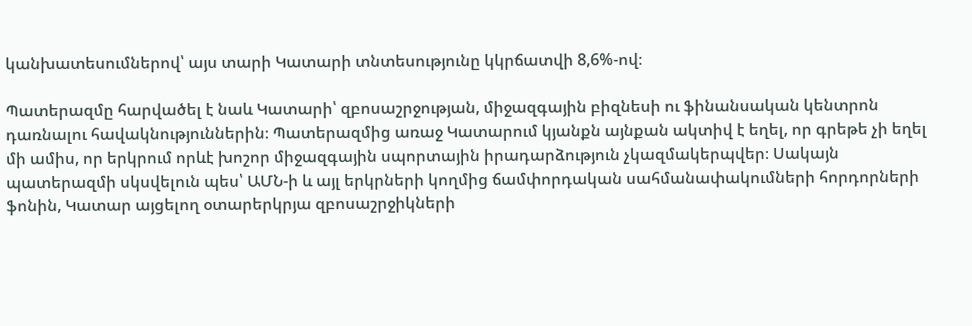կանխատեսումներով՝ այս տարի Կատարի տնտեսությունը կկրճատվի 8,6%-ով։

Պատերազմը հարվածել է նաև Կատարի՝ զբոսաշրջության, միջազգային բիզնեսի ու ֆինանսական կենտրոն դառնալու հավակնություններին։ Պատերազմից առաջ Կատարում կյանքն այնքան ակտիվ է եղել, որ գրեթե չի եղել մի ամիս, որ երկրում որևէ խոշոր միջազգային սպորտային իրադարձություն չկազմակերպվեր։ Սակայն պատերազմի սկսվելուն պես՝ ԱՄՆ-ի և այլ երկրների կողմից ճամփորդական սահմանափակումների հորդորների ֆոնին, Կատար այցելող օտարերկրյա զբոսաշրջիկների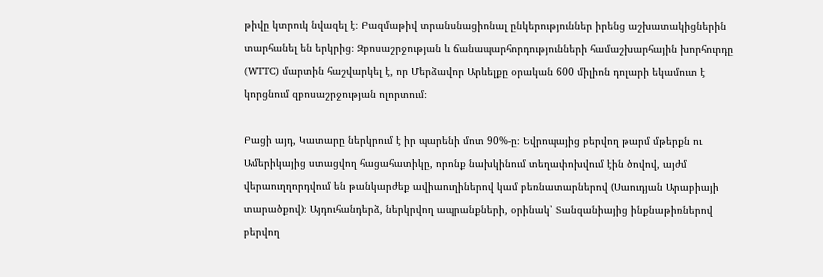թիվը կտրուկ նվազել է։ Բազմաթիվ տրանսնացիոնալ ընկերություններ իրենց աշխատակիցներին տարհանել են երկրից։ Զբոսաշրջության և ճանապարհորդությունների համաշխարհային խորհուրդը (WTTC) մարտին հաշվարկել է, որ Մերձավոր Արևելքը օրական 600 միլիոն դոլարի եկամուտ է կորցնում զբոսաշրջության ոլորտում։

Բացի այդ, Կատարը ներկրում է իր պարենի մոտ 90%-ը։ Եվրոպայից բերվող թարմ մթերքն ու Ամերիկայից ստացվող հացահատիկը, որոնք նախկինում տեղափոխվում էին ծովով, այժմ վերաուղղորդվում են թանկարժեք ավիաուղիներով կամ բեռնատարներով (Սաուդյան Արաբիայի տարածքով)։ Այդուհանդերձ, ներկրվող ապրանքների, օրինակ՝ Տանզանիայից ինքնաթիռներով բերվող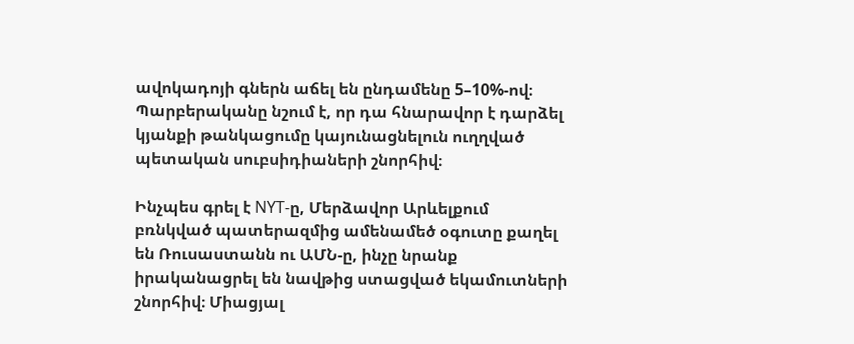ավոկադոյի գներն աճել են ընդամենը 5–10%-ով։ Պարբերականը նշում է, որ դա հնարավոր է դարձել կյանքի թանկացումը կայունացնելուն ուղղված պետական սուբսիդիաների շնորհիվ։

Ինչպես գրել է NYT-ը, Մերձավոր Արևելքում բռնկված պատերազմից ամենամեծ օգուտը քաղել են Ռուսաստանն ու ԱՄՆ-ը, ինչը նրանք իրականացրել են նավթից ստացված եկամուտների շնորհիվ։ Միացյալ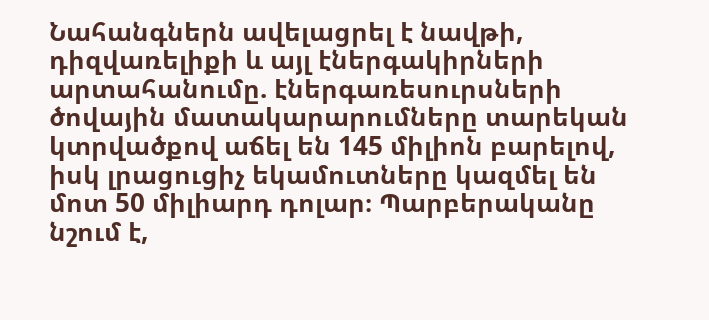Նահանգներն ավելացրել է նավթի, դիզվառելիքի և այլ էներգակիրների արտահանումը. էներգառեսուրսների ծովային մատակարարումները տարեկան կտրվածքով աճել են 145 միլիոն բարելով, իսկ լրացուցիչ եկամուտները կազմել են մոտ 50 միլիարդ դոլար։ Պարբերականը նշում է,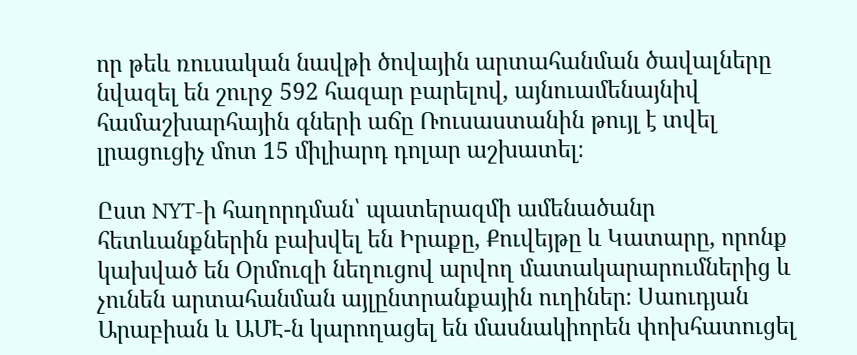որ թեև ռուսական նավթի ծովային արտահանման ծավալները նվազել են շուրջ 592 հազար բարելով, այնուամենայնիվ համաշխարհային գների աճը Ռուսաստանին թույլ է տվել լրացուցիչ մոտ 15 միլիարդ դոլար աշխատել։

Ըստ NYT-ի հաղորդման՝ պատերազմի ամենածանր հետևանքներին բախվել են Իրաքը, Քուվեյթը և Կատարը, որոնք կախված են Օրմուզի նեղուցով արվող մատակարարումներից և չունեն արտահանման այլընտրանքային ուղիներ։ Սաուդյան Արաբիան և ԱՄԷ-ն կարողացել են մասնակիորեն փոխհատուցել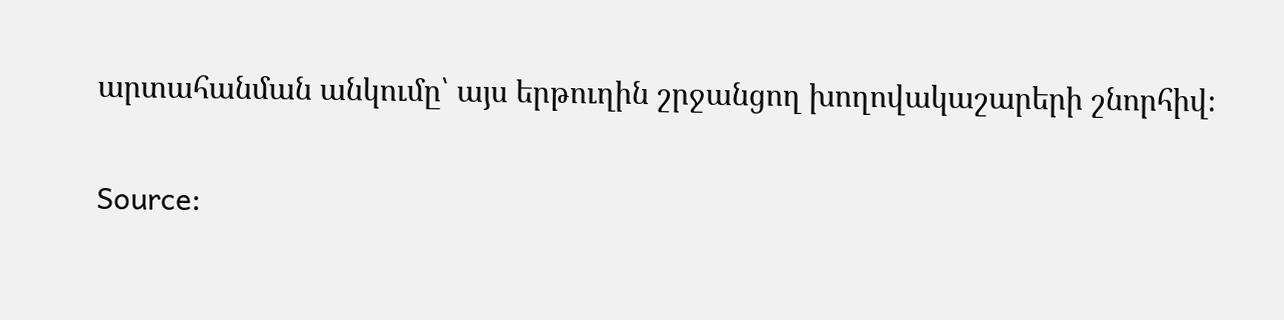արտահանման անկումը՝ այս երթուղին շրջանցող խողովակաշարերի շնորհիվ։

Source: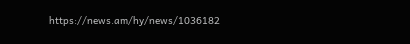https://news.am/hy/news/1036182